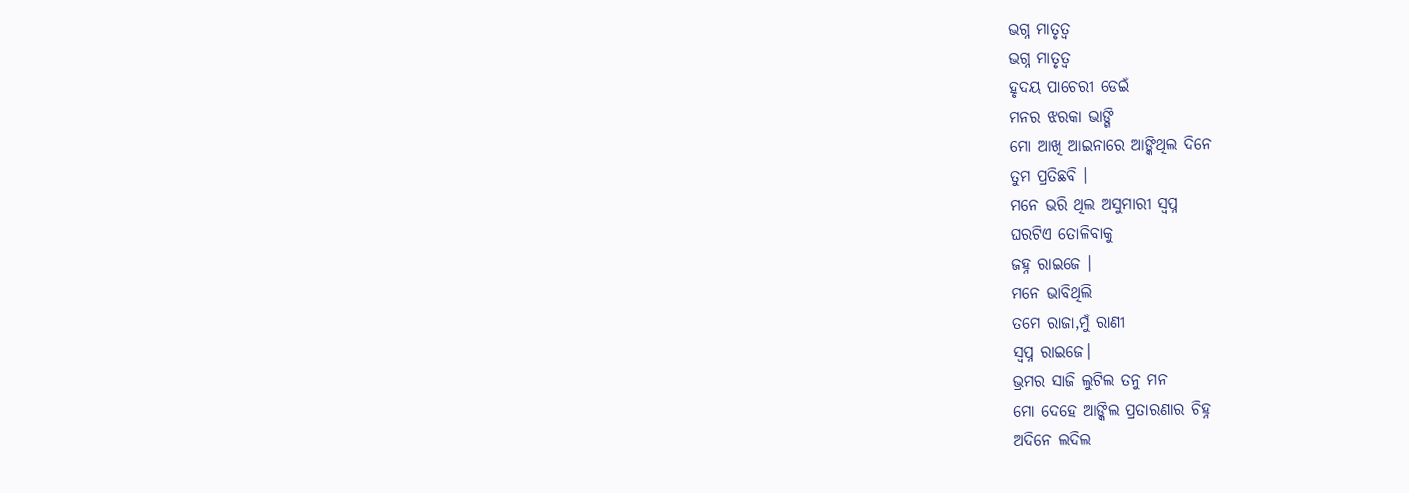ଭଗ୍ନ ମାତୃତ୍ଵ
ଭଗ୍ନ ମାତୃତ୍ଵ
ହୃଦୟ ପାଚେରୀ ଡେଇଁ
ମନର ଝରକା ଭାଙ୍ଗି
ମୋ ଆଖି ଆଇନାରେ ଆଙ୍କିଥିଲ ଦିନେ
ତୁମ ପ୍ରତିଛବି ।
ମନେ ଭରି ଥିଲ ଅସୁମାରୀ ସ୍ବପ୍ନ
ଘରଟିଏ ତୋଳିବାକୁ
ଜହ୍ନ ରାଇଜେ ।
ମନେ ଭାବିଥିଲି
ତମେ ରାଜା,ମୁଁ ରାଣୀ
ସ୍ବପ୍ନ ରାଇଜେ।
ଭ୍ରମର ସାଜି ଲୁଟିଲ ତନୁ ମନ
ମୋ ଦେହେ ଆଙ୍କିଲ ପ୍ରତାରଣାର ଚିହ୍ନ
ଅଦିନେ ଲଦିଲ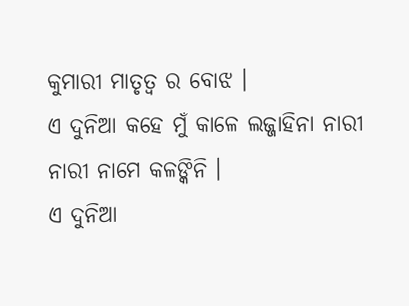କୁମାରୀ ମାତୃତ୍ଵ ର ବୋଝ ।
ଏ ଦୁନିଆ କହେ ମୁଁ କାଳେ ଲଜ୍ଜାହିନା ନାରୀ
ନାରୀ ନାମେ କଳଙ୍କିନି ।
ଏ ଦୁନିଆ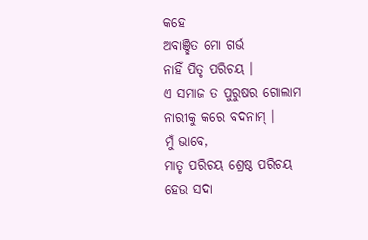କହେ
ଅବାଞ୍ଛିତ ମୋ ଗର୍ଭ
ନାହିଁ ପିତୃ ପରିଚୟ ।
ଏ ସମାଜ ତ ପୁରୁଷର ଗୋଲାମ
ନାରୀକୁ କରେ ବଦନାମ୍ ।
ମୁଁ ଭାବେ,
ମାତୃ ପରିଚୟ ଶ୍ରେଷ୍ଠ ପରିଚୟ
ହେଉ ସଦା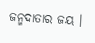ଜନ୍ମଦାତାର ଜୟ ।